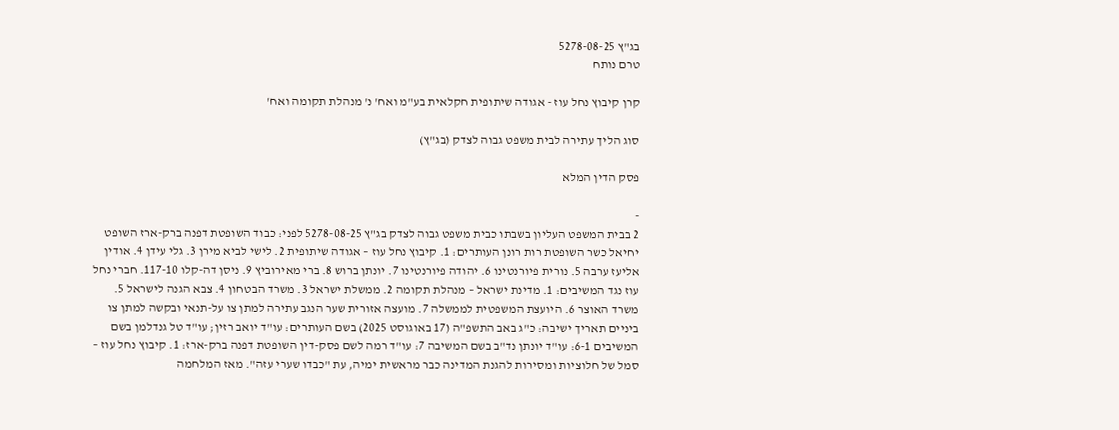בג"ץ 5278-08-25
טרם נותח

קרן קיבוץ נחל עוז - אגודה שיתופית חקלאית בע"מ ואח' נ' מנהלת תקומה ואח'

סוג הליך עתירה לבית משפט גבוה לצדק (בג"ץ)

פסק הדין המלא

-
2 בבית המשפט העליון בשבתו כבית משפט גבוה לצדק בג"ץ 5278-08-25 לפני: כבוד השופטת דפנה ברק-ארז השופט יחיאל כשר השופטת רות רונן העותרים: 1. קיבוץ נחל עוז – אגודה שיתופית 2. לישי לביא מירן 3. גלי עידן 4. אודין אליעז ערבה 5. נורית פיורנטינו 6. יהודה פיורנטינו 7. יונתן ברוש 8. ברי מאירוביץ 9. ניסן דה-קלו 117-10. חברי נחל עוז נגד המשיבים: 1. מדינת ישראל – מנהלת תקומה 2. ממשלת ישראל 3. משרד הבטחון 4. צבא הגנה לישראל 5. משרד האוצר 6. היועצת המשפטית לממשלה 7. מועצה אזורית שער הנגב עתירה למתן צו על-תנאי ובקשה למתן צו ביניים תאריך ישיבה: כ"ג באב התשפ"ה (17 באוגוסט 2025) בשם העותרים: עו"ד יואב רזין; עו"ד טל גנדלמן בשם המשיבים 6-1: עו"ד יונתן נד"ב בשם המשיבה 7: עו"ד רמה לשם פסק-דין השופטת דפנה ברק-ארז: 1. קיבוץ נחל עוז – סמל של חלוציות ומסירות להגנת המדינה כבר מראשית ימיה, עת "כבדו שערי עזה". מאז המלחמה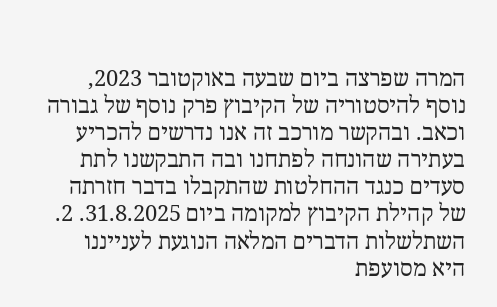המרה שפרצה ביום שבעה באוקטובר 2023, נוסף להיסטוריה של הקיבוץ פרק נוסף של גבורה וכאב. ובהקשר מורכב זה אנו נדרשים להכריע בעתירה שהונחה לפתחנו ובה התבקשנו לתת סעדים כנגד ההחלטות שהתקבלו בדבר חזרתה של קהילת הקיבוץ למקומה ביום 31.8.2025. 2. השתלשלות הדברים המלאה הנוגעת לענייננו היא מסועפת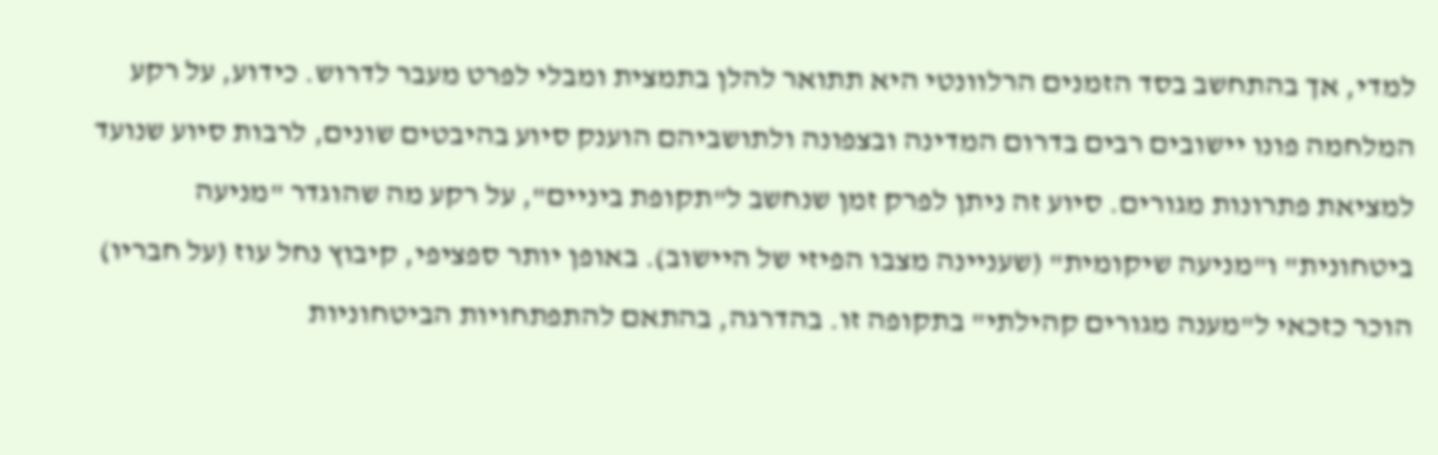למדי, אך בהתחשב בסד הזמנים הרלוונטי היא תתואר להלן בתמצית ומבלי לפרט מעבר לדרוש. כידוע, על רקע המלחמה פונו יישובים רבים בדרום המדינה ובצפונה ולתושביהם הוענק סיוע בהיבטים שונים, לרבות סיוע שנועד למציאת פתרונות מגורים. סיוע זה ניתן לפרק זמן שנחשב ל"תקופת ביניים", על רקע מה שהוגדר "מניעה ביטחונית" ו"מניעה שיקומית" (שעניינה מצבו הפיזי של היישוב). באופן יותר ספציפי, קיבוץ נחל עוז (על חבריו) הוכר כזכאי ל"מענה מגורים קהילתי" בתקופה זו. בהדרגה, בהתאם להתפתחויות הביטחוניות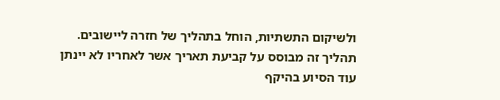ולשיקום התשתיות, הוחל בתהליך של חזרה ליישובים. תהליך זה מבוסס על קביעת תאריך אשר לאחריו לא יינתן עוד הסיוע בהיקף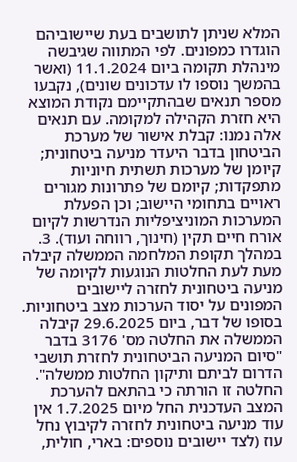המלא שניתן לתושבים בעת שיישוביהם הוגדרו כמפונים. לפי המתווה שגיבשה מינהלת תקומה ביום 11.1.2024 (ואשר בהמשך נוספו לו עדכונים שונים), נקבעו מספר תנאים שבהתקיימם נקודת המוצא היא חזרת הקהילה למקומה. עם תנאים אלה נמנו: קבלת אישור של מערכת הביטחון בדבר היעדר מניעה ביטחונית; קיומן של מערכות תשתית חיוניות מתפקדות; קיומם של פתרונות מגורים ראויים בתחומי היישוב; וכן הפעלת המערכות המוניציפליות הנדרשות לקיום אורח חיים תקין (חינוך, רווחה ועוד). 3. במהלך תקופת המלחמה הממשלה קיבלה מעת לעת החלטות הנוגעות לקיומה של מניעה ביטחונית לחזרה ליישובים המפונים על יסוד הערכות מצב ביטחוניות. בסופו של דבר, ביום 29.6.2025 קיבלה הממשלה את החלטה מס' 3176 בדבר "סיום המניעה הביטחונית לחזרת תושבי הדרום לביתם ותיקון החלטות ממשלה". החלטה זו הורתה כי בהתאם להערכת המצב העדכנית החל מיום 1.7.2025 אין עוד מניעה ביטחונית לחזרה לקיבוץ נחל עוז (לצד יישובים נוספים: בארי, חולית,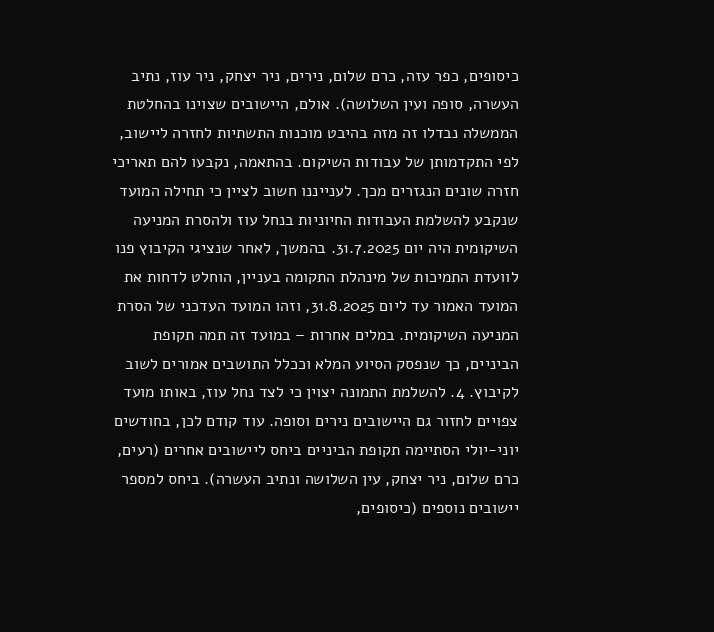כיסופים, כפר עזה, כרם שלום, נירים, ניר יצחק, ניר עוז, נתיב העשרה, סופה ועין השלושה). אולם, היישובים שצוינו בהחלטת הממשלה נבדלו זה מזה בהיבט מוכנות התשתיות לחזרה ליישוב, לפי התקדמותן של עבודות השיקום. בהתאמה, נקבעו להם תאריכי חזרה שונים הנגזרים מכך. לענייננו חשוב לציין כי תחילה המועד שנקבע להשלמת העבודות החיוניות בנחל עוז ולהסרת המניעה השיקומית היה יום 31.7.2025. בהמשך, לאחר שנציגי הקיבוץ פנו לוועדת התמיכות של מינהלת התקומה בעניין, הוחלט לדחות את המועד האמור עד ליום 31.8.2025, וזהו המועד העדכני של הסרת המניעה השיקומית. במלים אחרות – במועד זה תמה תקופת הביניים, כך שנפסק הסיוע המלא וככלל התושבים אמורים לשוב לקיבוץ. 4. להשלמת התמונה יצוין כי לצד נחל עוז, באותו מועד צפויים לחזור גם היישובים נירים וסופה. עוד קודם לכן, בחודשים יוני-יולי הסתיימה תקופת הביניים ביחס ליישובים אחרים (רעים, כרם שלום, ניר יצחק, עין השלושה ונתיב העשרה). ביחס למספר יישובים נוספים (כיסופים,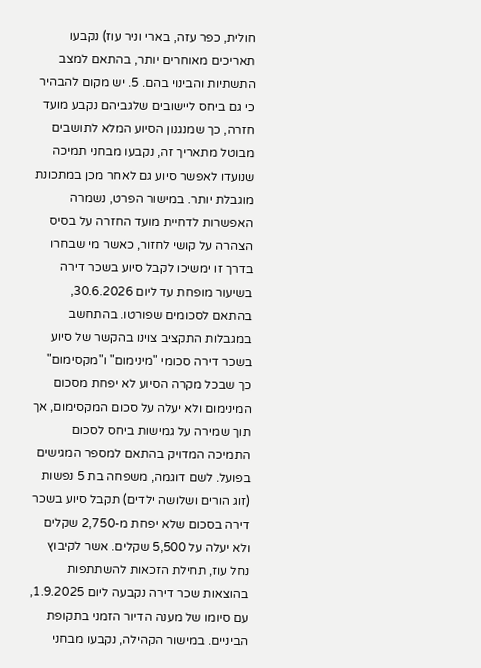חולית, כפר עזה, בארי וניר עוז) נקבעו תאריכים מאוחרים יותר, בהתאם למצב התשתיות והבינוי בהם. 5. יש מקום להבהיר כי גם ביחס ליישובים שלגביהם נקבע מועד חזרה, כך שמנגנון הסיוע המלא לתושבים מבוטל מתאריך זה, נקבעו מבחני תמיכה שנועדו לאפשר סיוע גם לאחר מכן במתכונת מוגבלת יותר. במישור הפרט, נשמרה האפשרות לדחיית מועד החזרה על בסיס הצהרה על קושי לחזור, כאשר מי שבחרו בדרך זו ימשיכו לקבל סיוע בשכר דירה בשיעור מופחת עד ליום 30.6.2026, בהתאם לסכומים שפורטו. בהתחשב במגבלות התקציב צוינו בהקשר של סיוע בשכר דירה סכומי "מינימום" ו"מקסימום" כך שבכל מקרה הסיוע לא יפחת מסכום המינימום ולא יעלה על סכום המקסימום, אך תוך שמירה על גמישות ביחס לסכום התמיכה המדויק בהתאם למספר המגישים בפועל. לשם דוגמה, משפחה בת 5 נפשות (זוג הורים ושלושה ילדים) תקבל סיוע בשכר דירה בסכום שלא יפחת מ-2,750 שקלים ולא יעלה על 5,500 שקלים. אשר לקיבוץ נחל עוז, תחילת הזכאות להשתתפות בהוצאות שכר דירה נקבעה ליום 1.9.2025, עם סיומו של מענה הדיור הזמני בתקופת הביניים. במישור הקהילה, נקבעו מבחני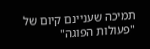תמיכה שעניינם קיום של "פעולות הפוגה"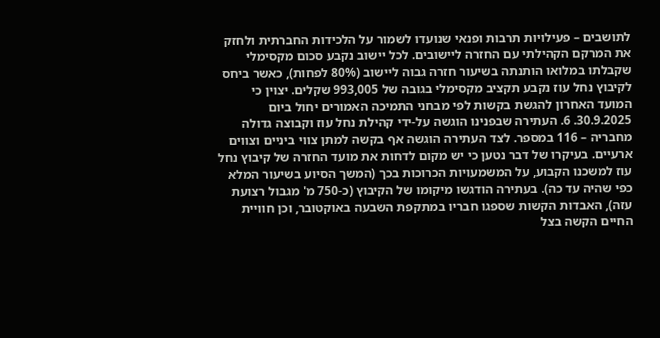לתושבים – פעילויות תרבות ופנאי שנועדו לשמור על הלכידות החברתית ולחזק את המרקם הקהילתי עם החזרה ליישובים. לכל יישוב נקבע סכום מקסימלי שקבלתו במלואו הותנתה בשיעור חזרה גבוה ליישוב (80% לפחות), כאשר ביחס לקיבוץ נחל עוז נקבע תקציב מקסימלי בגובה של 993,005 שקלים. יצוין כי המועד האחרון להגשת בקשות לפי מבחני התמיכה האמורים יחול ביום 30.9.2025. 6. העתירה שבפנינו הוגשה על-ידי קהילת נחל עוז וקבוצה גדולה מחבריה – 116 במספר. לצד העתירה הוגשה אף בקשה למתן צווי ביניים וצווים ארעיים. בעיקרו של דבר נטען כי יש מקום לדחות את מועד החזרה של קיבוץ נחל עוז למשכנו הקבוע, על המשמעויות הכרוכות בכך (המשך הסיוע בשיעור המלא כפי שהיה עד כה). בעתירה הודגשו מיקומו של הקיבוץ (כ-750 מ' מגבול רצועת עזה), האבדות הקשות שספגו חבריו במתקפת השבעה באוקטובר, וכן חוויית החיים הקשה בצל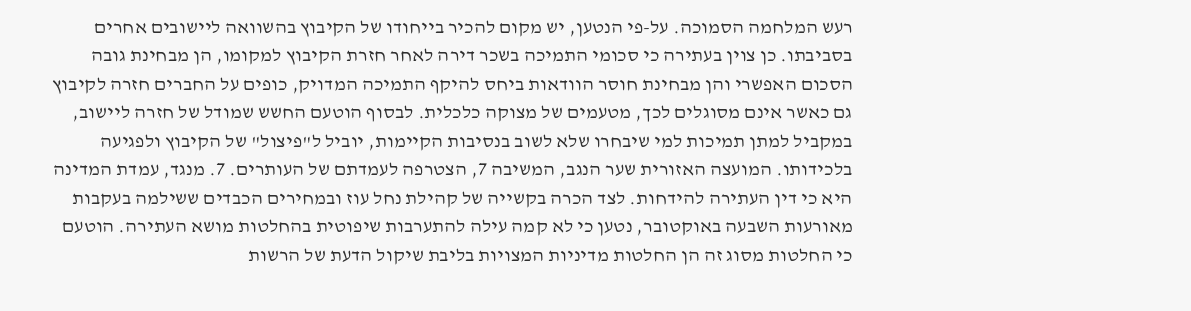רעש המלחמה הסמוכה. על-פי הנטען, יש מקום להכיר בייחודו של הקיבוץ בהשוואה ליישובים אחרים בסביבתו. כן צוין בעתירה כי סכומי התמיכה בשכר דירה לאחר חזרת הקיבוץ למקומו, הן מבחינת גובה הסכום האפשרי והן מבחינת חוסר הוודאות ביחס להיקף התמיכה המדויק, כופים על החברים חזרה לקיבוץ גם כאשר אינם מסוגלים לכך, מטעמים של מצוקה כלכלית. לבסוף הוטעם החשש שמודל של חזרה ליישוב, במקביל למתן תמיכות למי שיבחרו שלא לשוב בנסיבות הקיימות, יוביל ל"פיצול" של הקיבוץ ולפגיעה בלכידותו. המועצה האזורית שער הנגב, המשיבה 7, הצטרפה לעמדתם של העותרים. 7. מנגד, עמדת המדינה היא כי דין העתירה להידחות. לצד הכרה בקשייה של קהילת נחל עוז ובמחירים הכבדים ששילמה בעקבות מאורעות השבעה באוקטובר, נטען כי לא קמה עילה להתערבות שיפוטית בהחלטות מושא העתירה. הוטעם כי החלטות מסוג זה הן החלטות מדיניות המצויות בליבת שיקול הדעת של הרשות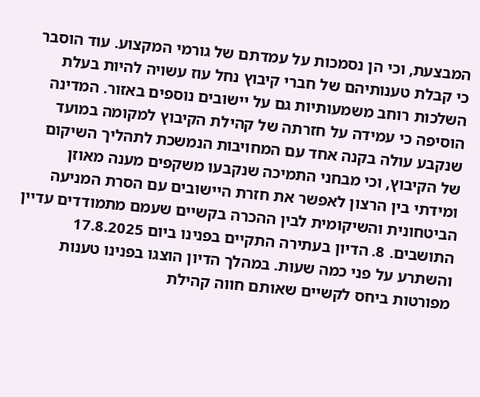המבצעת, וכי הן נסמכות על עמדתם של גורמי המקצוע. עוד הוסבר כי קבלת טענותיהם של חברי קיבוץ נחל עוז עשויה להיות בעלת השלכות רוחב משמעותיות גם על יישובים נוספים באזור. המדינה הוסיפה כי עמידה על חזרתה של קהילת הקיבוץ למקומה במועד שנקבע עולה בקנה אחד עם המחויבות הנמשכת לתהליך השיקום של הקיבוץ, וכי מבחני התמיכה שנקבעו משקפים מענה מאוזן ומידתי בין הרצון לאפשר את חזרת היישובים עם הסרת המניעה הביטחונית והשיקומית לבין ההכרה בקשיים שעמם מתמודדים עדיין התושבים. 8. הדיון בעתירה התקיים בפנינו ביום 17.8.2025 והשתרע על פני כמה שעות. במהלך הדיון הוצגו בפנינו טענות מפורטות ביחס לקשיים שאותם חווה קהילת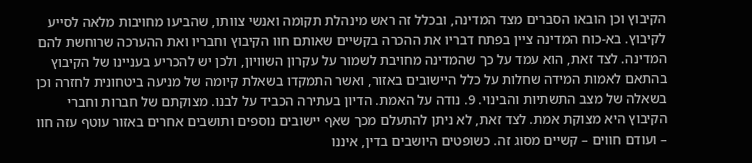הקיבוץ וכן הובאו הסברים מצד המדינה, ובכלל זה ראש מינהלת תקומה ואנשי צוותו, שהביעו מחויבות מלאה לסייע לקיבוץ. בא-כוח המדינה ציין בפתח דבריו את ההכרה בקשיים שאותם חוו הקיבוץ וחבריו ואת ההערכה שרוחשת להם המדינה. לצד זאת, הוא עמד על כך שהמדינה מחויבת לשמור על עקרון השוויון, ולכן יש להכריע בעניינו של הקיבוץ בהתאם לאמות המידה שחלות על כלל היישובים באזור, ואשר התמקדו בשאלת קיומה של מניעה ביטחונית לחזרה וכן בשאלה של מצב התשתיות והבינוי. 9. נודה על האמת. הדיון בעתירה הכביד על לבנו. מצוקתם של חברות וחברי הקיבוץ היא מצוקת אמת. לצד זאת, לא ניתן להתעלם מכך שאף יישובים נוספים ותושבים אחרים באזור עוטף עזה חוו – ועודם חווים – קשיים מסוג זה. כשופטים היושבים בדין, איננו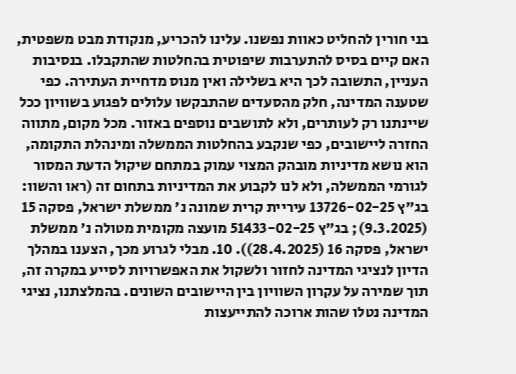בני חורין להחליט כאוות נפשנו. עלינו להכריע, מנקודת מבט משפטית, האם קיים בסיס להתערבות שיפוטית בהחלטות שהתקבלו. בנסיבות העניין, התשובה לכך היא בשלילה ואין מנוס מדחיית העתירה. כפי שטענה המדינה, חלק מהסעדים שהתבקשו עלולים לפגוע בשוויון ככל שיינתנו רק לעותרים, ולא לתושבים נוספים באזור. מכל מקום, מתווה החזרה ליישובים, כפי שנקבע בהחלטות הממשלה ומינהלת התקומה, הוא נושא מדיניות מובהק המצוי עמוק במתחם שיקול הדעת המסור לגורמי הממשלה, ולא לנו לקבוע את המדיניות בתחום זה (ראו והשוו: בג"ץ 13726-02-25 עיריית קרית שמונה נ' ממשלת ישראל, פסקה 15 (9.3.2025); בג"ץ 51433-02-25 מועצה מקומית מטולה נ' ממשלת ישראל, פסקה 16 (28.4.2025)). 10. מבלי לגרוע מכך, הצענו במהלך הדיון לנציגי המדינה לחזור ולשקול את האפשרויות לסייע במקרה זה, תוך שמירה על עקרון השוויון בין היישובים השונים. בהמלצתנו, נציגי המדינה נטלו שהות ארוכה להתייעצות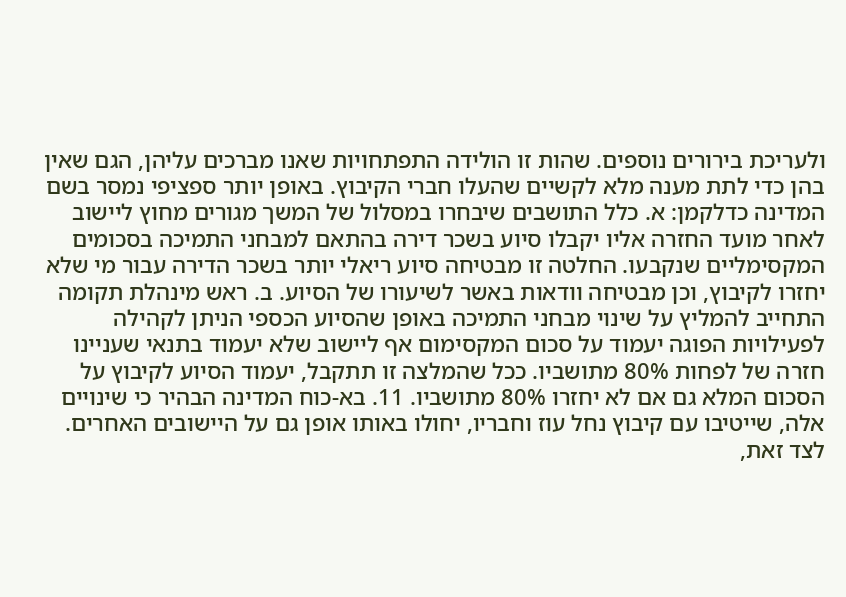ולעריכת בירורים נוספים. שהות זו הולידה התפתחויות שאנו מברכים עליהן, הגם שאין בהן כדי לתת מענה מלא לקשיים שהעלו חברי הקיבוץ. באופן יותר ספציפי נמסר בשם המדינה כדלקמן: א. כלל התושבים שיבחרו במסלול של המשך מגורים מחוץ ליישוב לאחר מועד החזרה אליו יקבלו סיוע בשכר דירה בהתאם למבחני התמיכה בסכומים המקסימליים שנקבעו. החלטה זו מבטיחה סיוע ריאלי יותר בשכר הדירה עבור מי שלא יחזרו לקיבוץ, וכן מבטיחה וודאות באשר לשיעורו של הסיוע. ב. ראש מינהלת תקומה התחייב להמליץ על שינוי מבחני התמיכה באופן שהסיוע הכספי הניתן לקהילה לפעילויות הפוגה יעמוד על סכום המקסימום אף ליישוב שלא יעמוד בתנאי שעניינו חזרה של לפחות 80% מתושביו. ככל שהמלצה זו תתקבל, יעמוד הסיוע לקיבוץ על הסכום המלא גם אם לא יחזרו 80% מתושביו. 11. בא-כוח המדינה הבהיר כי שינויים אלה, שייטיבו עם קיבוץ נחל עוז וחבריו, יחולו באותו אופן גם על היישובים האחרים. לצד זאת,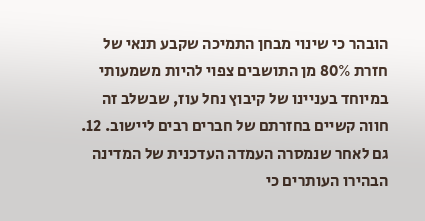הובהר כי שינוי מבחן התמיכה שקבע תנאי של חזרת 80% מן התושבים צפוי להיות משמעותי במיוחד בעניינו של קיבוץ נחל עוז, שבשלב זה חווה קשיים בחזרתם של חברים רבים ליישוב. 12. גם לאחר שנמסרה העמדה העדכנית של המדינה הבהירו העותרים כי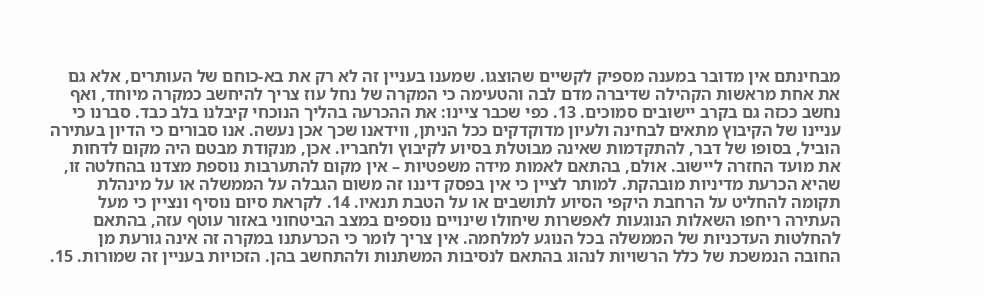מבחינתם אין מדובר במענה מספיק לקשיים שהוצגו. שמענו בעניין זה לא רק את בא-כוחם של העותרים, אלא גם את אחת מראשות הקהילה שדיברה מדם לבה והטעימה כי המקרה של נחל עוז צריך להיחשב כמקרה מיוחד, ואף נחשב ככזה גם בקרב יישובים סמוכים. 13. כפי שכבר ציינו: את ההכרעה בהליך הנוכחי קיבלנו בלב כבד. סברנו כי עניינו של הקיבוץ מתאים לבחינה ולעיון מדוקדקים ככל הניתן, ווידאנו שכך אכן נעשה. אנו סבורים כי הדיון בעתירה הוביל, בסופו של דבר, להתקדמות שאינה מבוטלת בסיוע לקיבוץ ולחבריו. אכן, מנקודת מבטם היה מקום לדחות את מועד החזרה ליישוב. אולם, בהתאם לאמות מידה משפטיות – אין מקום להתערבות נוספת מצדנו בהחלטה זו, שהיא הכרעת מדיניות מובהקת. למותר לציין כי אין בפסק דיננו זה משום הגבלה על הממשלה או על מינהלת תקומה להחליט על הרחבת היקפי הסיוע לתושבים או על הטבת תנאיו. 14. לקראת סיום נוסיף ונציין כי מעל העתירה ריחפו השאלות הנוגעות לאפשרות שיחולו שינויים נוספים במצב הביטחוני באזור עוטף עזה, בהתאם להחלטות העדכניות של הממשלה בכל הנוגע למלחמה. אין צריך לומר כי הכרעתנו במקרה זה אינה גורעת מן החובה הנמשכת של כלל הרשויות לנהוג בהתאם לנסיבות המשתנות ולהתחשב בהן. הזכויות בעניין זה שמורות. 15.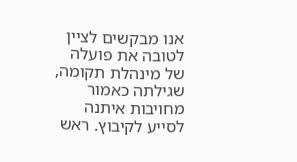אנו מבקשים לציין לטובה את פועלה של מינהלת תקומה, שגילתה כאמור מחויבות איתנה לסייע לקיבוץ. ראש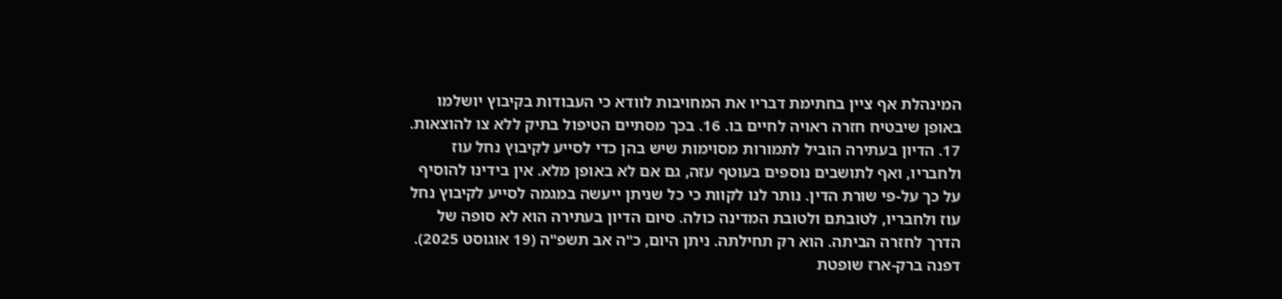המינהלת אף ציין בחתימת דבריו את המחויבות לוודא כי העבודות בקיבוץ יושלמו באופן שיבטיח חזרה ראויה לחיים בו. 16. בכך מסתיים הטיפול בתיק ללא צו להוצאות. 17. הדיון בעתירה הוביל לתמורות מסוימות שיש בהן כדי לסייע לקיבוץ נחל עוז ולחבריו, ואף לתושבים נוספים בעוטף עזה, גם אם לא באופן מלא. אין בידינו להוסיף על כך על-פי שורת הדין. נותר לנו לקוות כי כל שניתן ייעשה במגמה לסייע לקיבוץ נחל עוז ולחבריו, לטובתם ולטובת המדינה כולה. סיום הדיון בעתירה הוא לא סופה של הדרך לחזרה הביתה. הוא רק תחילתה. ניתן היום, כ"ה אב תשפ"ה (19 אוגוסט 2025). דפנה ברק-ארז שופטת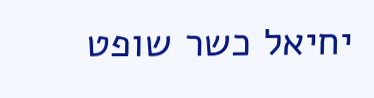יחיאל כשר שופט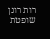רות רונן שופטת